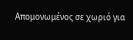Απομονωμένος σε χωριό για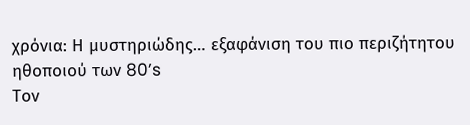χρόνια: Η μυστηριώδης… εξαφάνιση του πιο περιζήτητου ηθοποιού των 80’s
Τον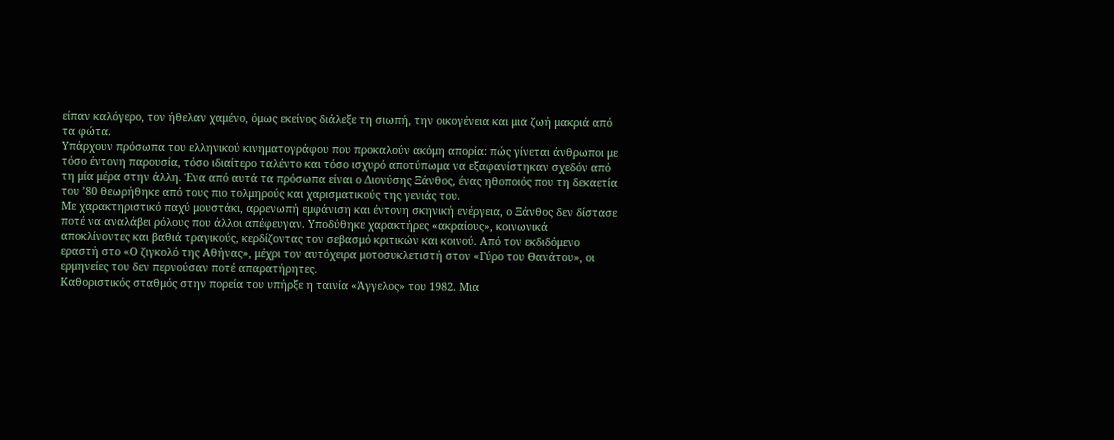είπαν καλόγερο, τον ήθελαν χαμένο, όμως εκείνος διάλεξε τη σιωπή, την οικογένεια και μια ζωή μακριά από τα φώτα.
Υπάρχουν πρόσωπα του ελληνικού κινηματογράφου που προκαλούν ακόμη απορία: πώς γίνεται άνθρωποι με τόσο έντονη παρουσία, τόσο ιδιαίτερο ταλέντο και τόσο ισχυρό αποτύπωμα να εξαφανίστηκαν σχεδόν από τη μία μέρα στην άλλη. Ένα από αυτά τα πρόσωπα είναι ο Διονύσης Ξάνθος, ένας ηθοποιός που τη δεκαετία του ’80 θεωρήθηκε από τους πιο τολμηρούς και χαρισματικούς της γενιάς του.
Με χαρακτηριστικό παχύ μουστάκι, αρρενωπή εμφάνιση και έντονη σκηνική ενέργεια, ο Ξάνθος δεν δίστασε ποτέ να αναλάβει ρόλους που άλλοι απέφευγαν. Υποδύθηκε χαρακτήρες «ακραίους», κοινωνικά αποκλίνοντες και βαθιά τραγικούς, κερδίζοντας τον σεβασμό κριτικών και κοινού. Από τον εκδιδόμενο εραστή στο «Ο ζιγκολό της Αθήνας», μέχρι τον αυτόχειρα μοτοσυκλετιστή στον «Γύρο του Θανάτου», οι ερμηνείες του δεν περνούσαν ποτέ απαρατήρητες.
Καθοριστικός σταθμός στην πορεία του υπήρξε η ταινία «Άγγελος» του 1982. Μια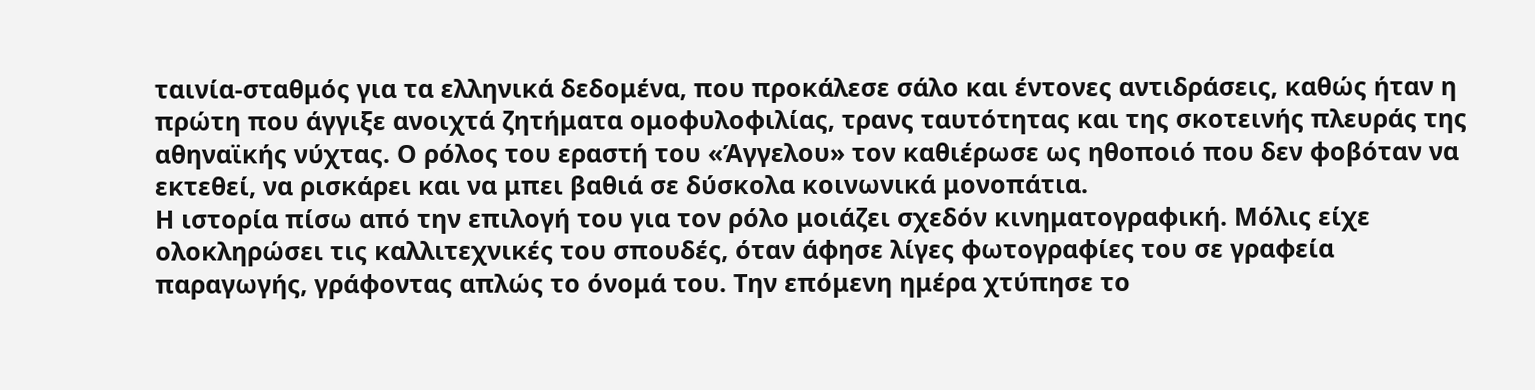ταινία-σταθμός για τα ελληνικά δεδομένα, που προκάλεσε σάλο και έντονες αντιδράσεις, καθώς ήταν η πρώτη που άγγιξε ανοιχτά ζητήματα ομοφυλοφιλίας, τρανς ταυτότητας και της σκοτεινής πλευράς της αθηναϊκής νύχτας. Ο ρόλος του εραστή του «Άγγελου» τον καθιέρωσε ως ηθοποιό που δεν φοβόταν να εκτεθεί, να ρισκάρει και να μπει βαθιά σε δύσκολα κοινωνικά μονοπάτια.
Η ιστορία πίσω από την επιλογή του για τον ρόλο μοιάζει σχεδόν κινηματογραφική. Μόλις είχε ολοκληρώσει τις καλλιτεχνικές του σπουδές, όταν άφησε λίγες φωτογραφίες του σε γραφεία παραγωγής, γράφοντας απλώς το όνομά του. Την επόμενη ημέρα χτύπησε το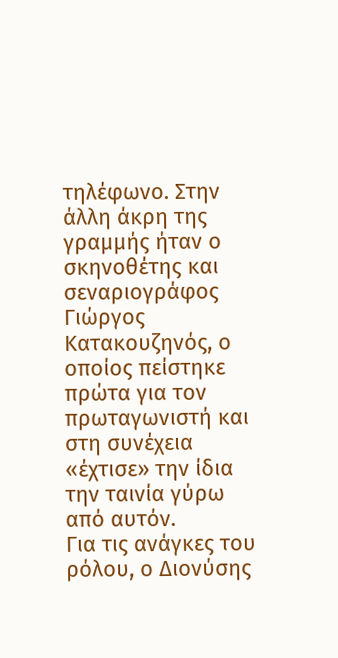τηλέφωνο. Στην άλλη άκρη της γραμμής ήταν ο σκηνοθέτης και σεναριογράφος Γιώργος Κατακουζηνός, ο οποίος πείστηκε πρώτα για τον πρωταγωνιστή και στη συνέχεια «έχτισε» την ίδια την ταινία γύρω από αυτόν.
Για τις ανάγκες του ρόλου, ο Διονύσης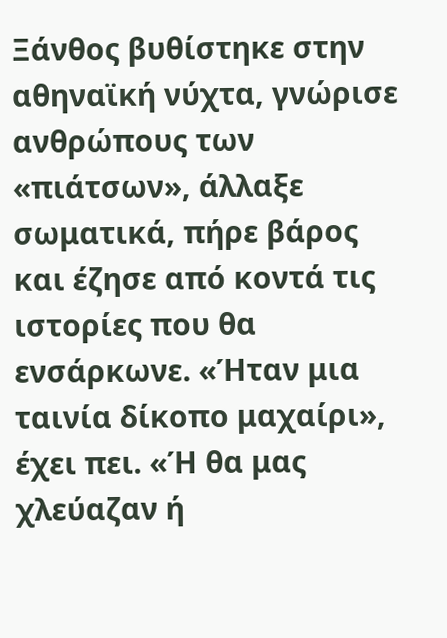Ξάνθος βυθίστηκε στην αθηναϊκή νύχτα, γνώρισε ανθρώπους των «πιάτσων», άλλαξε σωματικά, πήρε βάρος και έζησε από κοντά τις ιστορίες που θα ενσάρκωνε. «Ήταν μια ταινία δίκοπο μαχαίρι», έχει πει. «Ή θα μας χλεύαζαν ή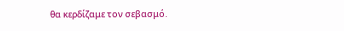θα κερδίζαμε τον σεβασμό.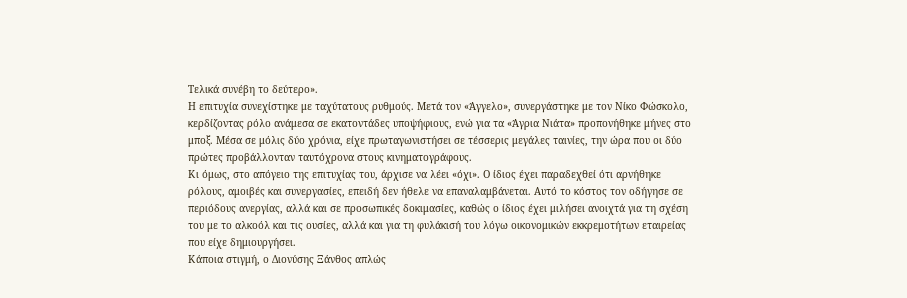Τελικά συνέβη το δεύτερο».
Η επιτυχία συνεχίστηκε με ταχύτατους ρυθμούς. Μετά τον «Άγγελο», συνεργάστηκε με τον Νίκο Φώσκολο, κερδίζοντας ρόλο ανάμεσα σε εκατοντάδες υποψήφιους, ενώ για τα «Άγρια Νιάτα» προπονήθηκε μήνες στο μποξ. Μέσα σε μόλις δύο χρόνια, είχε πρωταγωνιστήσει σε τέσσερις μεγάλες ταινίες, την ώρα που οι δύο πρώτες προβάλλονταν ταυτόχρονα στους κινηματογράφους.
Κι όμως, στο απόγειο της επιτυχίας του, άρχισε να λέει «όχι». Ο ίδιος έχει παραδεχθεί ότι αρνήθηκε ρόλους, αμοιβές και συνεργασίες, επειδή δεν ήθελε να επαναλαμβάνεται. Αυτό το κόστος τον οδήγησε σε περιόδους ανεργίας, αλλά και σε προσωπικές δοκιμασίες, καθώς ο ίδιος έχει μιλήσει ανοιχτά για τη σχέση του με το αλκοόλ και τις ουσίες, αλλά και για τη φυλάκισή του λόγω οικονομικών εκκρεμοτήτων εταιρείας που είχε δημιουργήσει.
Κάποια στιγμή, ο Διονύσης Ξάνθος απλώς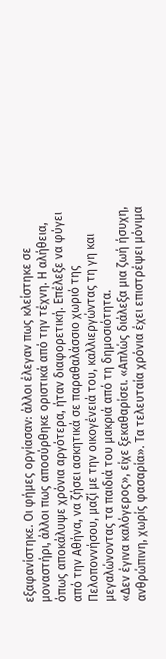εξαφανίστηκε. Οι φήμες οργίασαν: άλλοι έλεγαν πως κλείστηκε σε μοναστήρι, άλλοι πως αποσύρθηκε οριστικά από την τέχνη. Η αλήθεια, όπως αποκάλυψε χρόνια αργότερα, ήταν διαφορετική. Επέλεξε να φύγει από την Αθήνα, να ζήσει ασκητικά σε παραθαλάσσιο χωριό της Πελοποννήσου, μαζί με την οικογένειά του, καλλιεργώντας τη γη και μεγαλώνοντας τα παιδιά του μακριά από τη δημοσιότητα.
«Δεν έγινα καλόγερος», είχε ξεκαθαρίσει. «Απλώς διάλεξα μια ζωή ήσυχη, ανθρώπινη, χωρίς φασαρία». Τα τελευταία χρόνια έχει επιστρέψει μόνιμα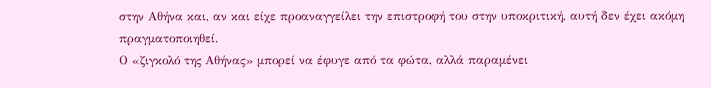στην Αθήνα και, αν και είχε προαναγγείλει την επιστροφή του στην υποκριτική, αυτή δεν έχει ακόμη πραγματοποιηθεί.
Ο «ζιγκολό της Αθήνας» μπορεί να έφυγε από τα φώτα, αλλά παραμένει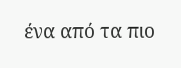ένα από τα πιο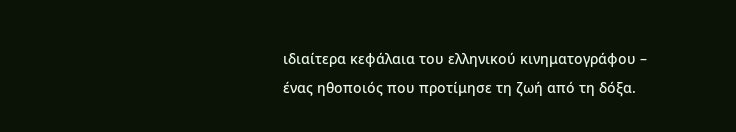ιδιαίτερα κεφάλαια του ελληνικού κινηματογράφου – ένας ηθοποιός που προτίμησε τη ζωή από τη δόξα.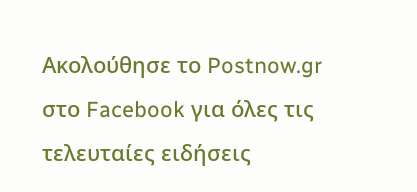Ακολούθησε το Postnow.gr στο Facebook για όλες τις τελευταίες ειδήσεις